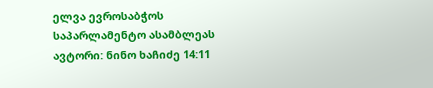ელვა ევროსაბჭოს საპარლამენტო ასამბლეას
ავტორი: ნინო ხაჩიძე 14:11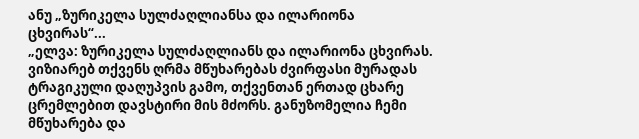ანუ „ზურიკელა სულძაღლიანსა და ილარიონა ცხვირას“...
„ელვა: ზურიკელა სულძაღლიანს და ილარიონა ცხვირას. ვიზიარებ თქვენს ღრმა მწუხარებას ძვირფასი მურადას ტრაგიკული დაღუპვის გამო, თქვენთან ერთად ცხარე ცრემლებით დავსტირი მის მძორს. განუზომელია ჩემი მწუხარება და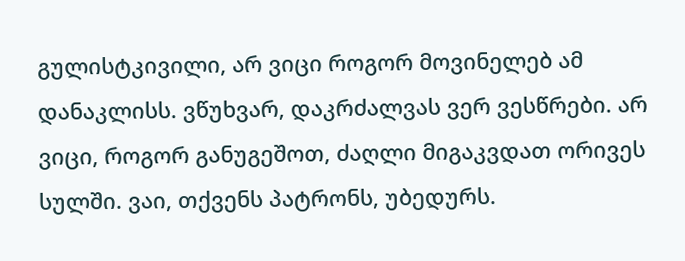გულისტკივილი, არ ვიცი როგორ მოვინელებ ამ დანაკლისს. ვწუხვარ, დაკრძალვას ვერ ვესწრები. არ ვიცი, როგორ განუგეშოთ, ძაღლი მიგაკვდათ ორივეს სულში. ვაი, თქვენს პატრონს, უბედურს.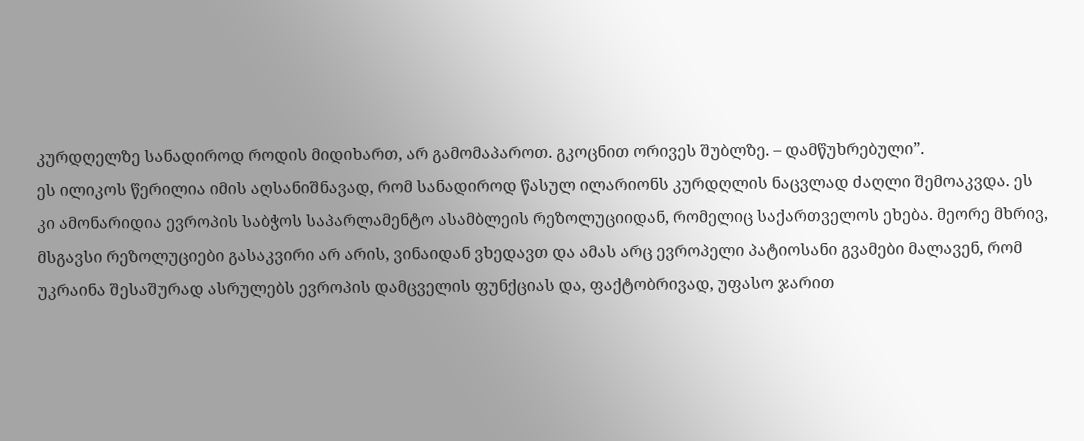კურდღელზე სანადიროდ როდის მიდიხართ, არ გამომაპაროთ. გკოცნით ორივეს შუბლზე. – დამწუხრებული”.
ეს ილიკოს წერილია იმის აღსანიშნავად, რომ სანადიროდ წასულ ილარიონს კურდღლის ნაცვლად ძაღლი შემოაკვდა. ეს კი ამონარიდია ევროპის საბჭოს საპარლამენტო ასამბლეის რეზოლუციიდან, რომელიც საქართველოს ეხება. მეორე მხრივ, მსგავსი რეზოლუციები გასაკვირი არ არის, ვინაიდან ვხედავთ და ამას არც ევროპელი პატიოსანი გვამები მალავენ, რომ უკრაინა შესაშურად ასრულებს ევროპის დამცველის ფუნქციას და, ფაქტობრივად, უფასო ჯარით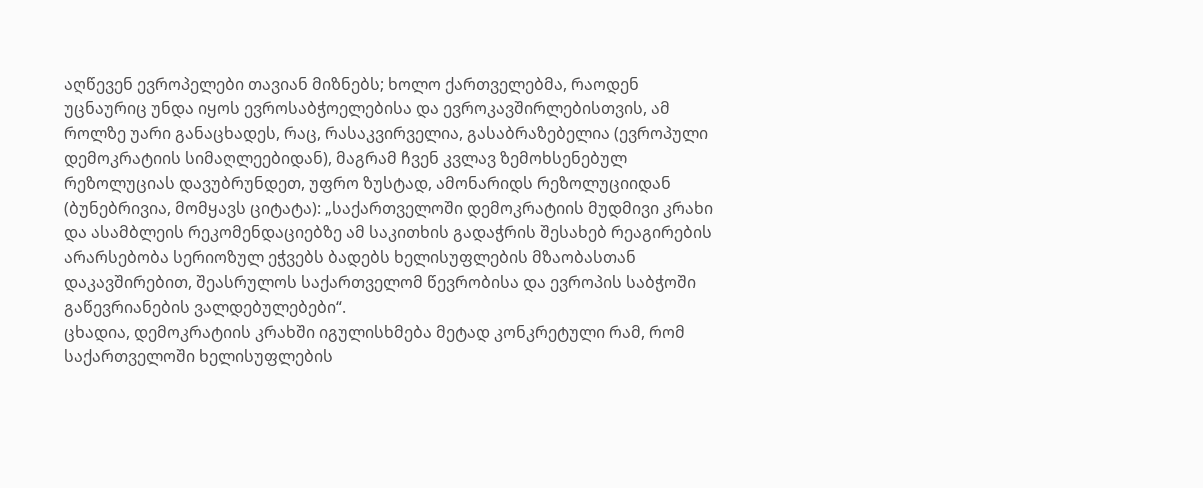აღწევენ ევროპელები თავიან მიზნებს; ხოლო ქართველებმა, რაოდენ უცნაურიც უნდა იყოს ევროსაბჭოელებისა და ევროკავშირლებისთვის, ამ როლზე უარი განაცხადეს, რაც, რასაკვირველია, გასაბრაზებელია (ევროპული დემოკრატიის სიმაღლეებიდან), მაგრამ ჩვენ კვლავ ზემოხსენებულ რეზოლუციას დავუბრუნდეთ, უფრო ზუსტად, ამონარიდს რეზოლუციიდან (ბუნებრივია, მომყავს ციტატა): „საქართველოში დემოკრატიის მუდმივი კრახი და ასამბლეის რეკომენდაციებზე ამ საკითხის გადაჭრის შესახებ რეაგირების არარსებობა სერიოზულ ეჭვებს ბადებს ხელისუფლების მზაობასთან დაკავშირებით, შეასრულოს საქართველომ წევრობისა და ევროპის საბჭოში გაწევრიანების ვალდებულებები“.
ცხადია, დემოკრატიის კრახში იგულისხმება მეტად კონკრეტული რამ, რომ საქართველოში ხელისუფლების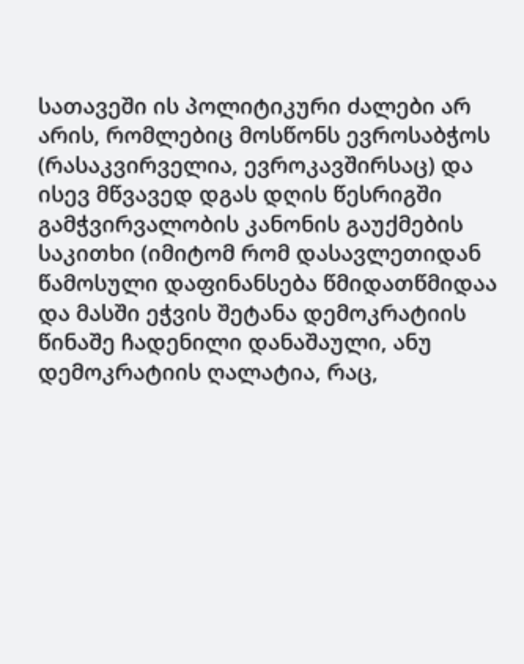სათავეში ის პოლიტიკური ძალები არ არის, რომლებიც მოსწონს ევროსაბჭოს (რასაკვირველია, ევროკავშირსაც) და ისევ მწვავედ დგას დღის წესრიგში გამჭვირვალობის კანონის გაუქმების საკითხი (იმიტომ რომ დასავლეთიდან წამოსული დაფინანსება წმიდათწმიდაა და მასში ეჭვის შეტანა დემოკრატიის წინაშე ჩადენილი დანაშაული, ანუ დემოკრატიის ღალატია, რაც,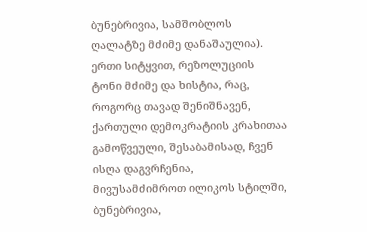ბუნებრივია, სამშობლოს ღალატზე მძიმე დანაშაულია).
ერთი სიტყვით, რეზოლუციის ტონი მძიმე და ხისტია, რაც, როგორც თავად შენიშნავენ, ქართული დემოკრატიის კრახითაა გამოწვეული, შესაბამისად, ჩვენ ისღა დაგვრჩენია, მივუსამძიმროთ ილიკოს სტილში, ბუნებრივია,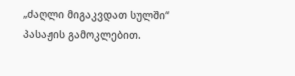„ძაღლი მიგაკვდათ სულში“ პასაჟის გამოკლებით.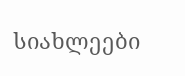სიახლეები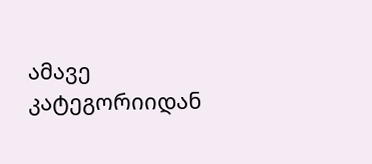ამავე კატეგორიიდან